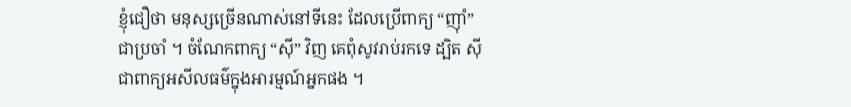ខ្ញុំជឿថា មនុស្សច្រើនណាស់នៅទីនេះ ដែលប្រើពាក្យ “ញ៉ាំ” ជាប្រចាំ ។ ចំណែកពាក្យ “ស៊ី” វិញ គេពុំសូវរាប់រកទេ ដ្បិត ស៊ី ជាពាក្យអសីលធម៌ក្នុងអារម្មណ៍អ្នកផង ។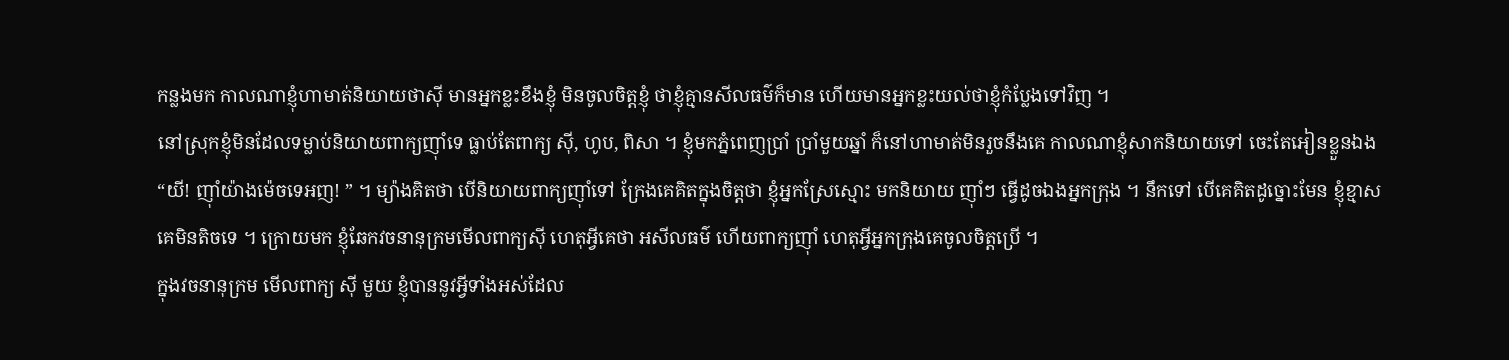កន្លងមក កាលណាខ្ញុំហាមាត់និយាយថាស៊ី មានអ្នកខ្លះខឹងខ្ញុំ មិនចូលចិត្តខ្ញុំ ថាខ្ញុំគ្មានសីលធម៌ក៏មាន ហើយមានអ្នកខ្លះយល់ថាខ្ញុំកំប្លែងទៅវិញ ។
នៅស្រុកខ្ញុំមិនដែលទម្លាប់និយាយពាក្យញ៉ាំទេ ធ្លាប់តែពាក្យ ស៊ី, ហូប, ពិសា ។ ខ្ញុំមកភ្នំពេញប្រាំ ប្រាំមួយឆ្នាំ ក៏នៅហាមាត់មិនរួចនឹងគេ កាលណាខ្ញុំសាកនិយាយទៅ ចេះតែអៀនខ្លួនឯង “យី! ញ៉ាំយ៉ាងម៉េចទេអញ! ” ។ ម្យ៉ាងគិតថា បើនិយាយពាក្យញ៉ាំទៅ ក្រែងគេគិតក្នុងចិត្តថា ខ្ញុំអ្នកស្រែស្មោះ មកនិយាយ ញ៉ាំៗ ធ្វើដូចឯងអ្នកក្រុង ។ នឹកទៅ បើគេគិតដូច្នោះមែន ខ្ញុំខ្មាសគេមិនតិចទេ ។ ក្រោយមក ខ្ញុំឆែកវចនានុក្រមមើលពាក្យស៊ី ហេតុអ្វីគេថា អសីលធម៌ ហើយពាក្យញ៉ាំ ហេតុអ្វីអ្នកក្រុងគេចូលចិត្តប្រើ ។
ក្នុងវចនានុក្រម មើលពាក្យ ស៊ី មួយ ខ្ញុំបាននូវអ្វីទាំងអស់ដែល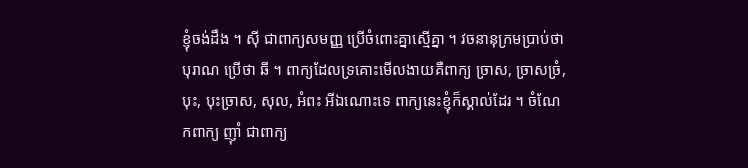ខ្ញុំចង់ដឹង ។ ស៊ី ជាពាក្យសមញ្ញ ប្រើចំពោះគ្នាស្មើគ្នា ។ វចនានុក្រមប្រាប់ថា បុរាណ ប្រើថា ឆី ។ ពាក្យដែលទ្រគោះមើលងាយគឺពាក្យ ច្រាស, ច្រាសច្រំ, បុះ, បុះច្រាស, សុល, អំពះ អីឯណោះទេ ពាក្យនេះខ្ញុំក៏ស្គាល់ដែរ ។ ចំណែកពាក្យ ញ៉ាំ ជាពាក្យ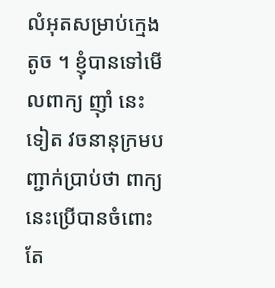លំអុតសម្រាប់ក្មេងតូច ។ ខ្ញុំបានទៅមើលពាក្យ ញ៉ាំ នេះទៀត វចនានុក្រមបញ្ជាក់ប្រាប់ថា ពាក្យនេះប្រើបានចំពោះតែ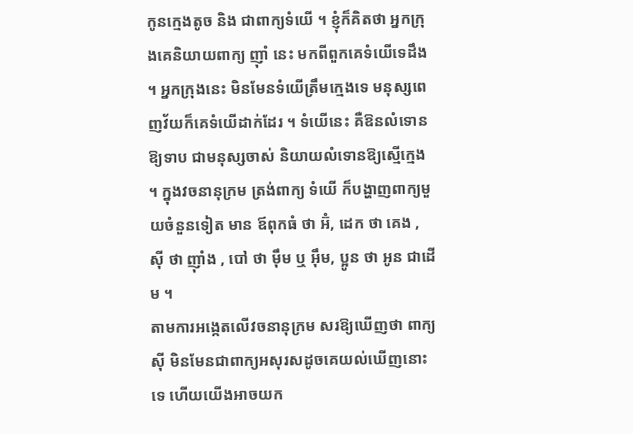កូនក្មេងតូច និង ជាពាក្យទំយើ ។ ខ្ញុំក៏គិតថា អ្នកក្រុងគេនិយាយពាក្យ ញ៉ាំ នេះ មកពីពួកគេទំយើទេដឹង ។ អ្នកក្រុងនេះ មិនមែនទំយើត្រឹមក្មេងទេ មនុស្សពេញវ័យក៏គេទំយើដាក់ដែរ ។ ទំយើនេះ គឺឱនលំទោនឱ្យទាប ជាមនុស្សចាស់ និយាយលំទោនឱ្យស្មើក្មេង ។ ក្នុងវចនានុក្រម ត្រង់ពាក្យ ទំយើ ក៏បង្ហាញពាក្យមួយចំនួនទៀត មាន ឪពុកធំ ថា អ៊ំ, ដេក ថា គេង , ស៊ី ថា ញ៉ាំង , បៅ ថា ម៉ឹម ឬ អ៊ឹម, ប្អូន ថា អូន ជាដើម ។
តាមការអង្កេតលើវចនានុក្រម សរឱ្យឃើញថា ពាក្យស៊ី មិនមែនជាពាក្យអសុរសដូចគេយល់ឃើញនោះទេ ហើយយើងអាចយក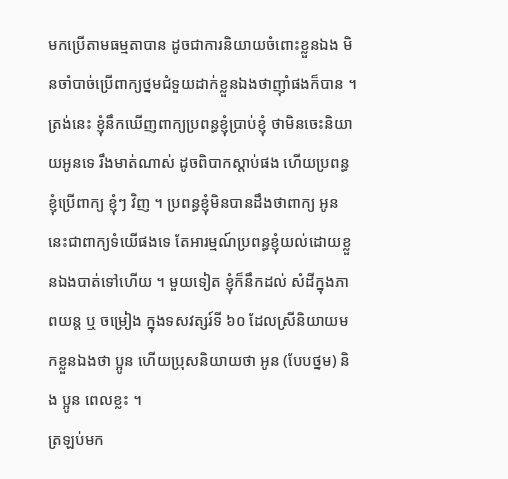មកប្រើតាមធម្មតាបាន ដូចជាការនិយាយចំពោះខ្លួនឯង មិនចាំបាច់ប្រើពាក្យថ្នមជំទួយដាក់ខ្លួនឯងថាញ៉ាំផងក៏បាន ។ ត្រង់នេះ ខ្ញុំនឹកឃើញពាក្យប្រពន្ធខ្ញុំប្រាប់ខ្ញុំ ថាមិនចេះនិយាយអូនទេ រឹងមាត់ណាស់ ដូចពិបាកស្ដាប់ផង ហើយប្រពន្ធខ្ញុំប្រើពាក្យ ខ្ញុំៗ វិញ ។ ប្រពន្ធខ្ញុំមិនបានដឹងថាពាក្យ អូន នេះជាពាក្យទំយើផងទេ តែអារម្មណ៍ប្រពន្ធខ្ញុំយល់ដោយខ្លួនឯងបាត់ទៅហើយ ។ មួយទៀត ខ្ញុំក៏នឹកដល់ សំដីក្នុងភាពយន្ត ឬ ចម្រៀង ក្នុងទសវត្សរ៍ទី ៦០ ដែលស្រីនិយាយមកខ្លួនឯងថា ប្អូន ហើយប្រុសនិយាយថា អូន (បែបថ្នម) និង ប្អូន ពេលខ្លះ ។
ត្រឡប់មក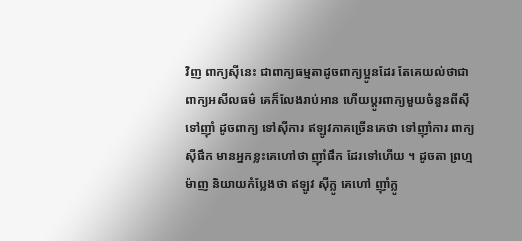វិញ ពាក្យស៊ីនេះ ជាពាក្យធម្មតាដូចពាក្យប្អូនដែរ តែគេយល់ថាជាពាក្យអសីលធម៌ គេក៏លែងរាប់អាន ហើយប្ដូរពាក្យមួយចំនួនពីស៊ី ទៅញ៉ាំ ដូចពាក្យ ទៅស៊ីការ ឥឡូវភាគច្រើនគេថា ទៅញ៉ាំការ ពាក្យ ស៊ីផឹក មានអ្នកខ្លះគេហៅថា ញ៉ាំផឹក ដែរទៅហើយ ។ ដូចតា ព្រហ្ម ម៉ាញ និយាយកំប្លែងថា ឥឡូវ ស៊ីក្លូ គេហៅ ញ៉ាំក្លូ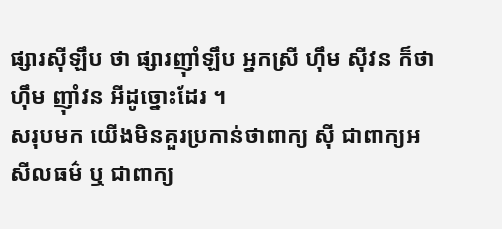ផ្សារស៊ីឡឹប ថា ផ្សារញ៉ាំឡឹប អ្នកស្រី ហ៊ឹម ស៊ីវន ក៏ថា ហ៊ឹម ញ៉ាំវន អីដូច្នោះដែរ ។
សរុបមក យើងមិនគួរប្រកាន់ថាពាក្យ ស៊ី ជាពាក្យអសីលធម៌ ឬ ជាពាក្យ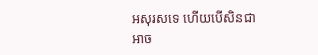អសុរសទេ ហើយបើសិនជាអាច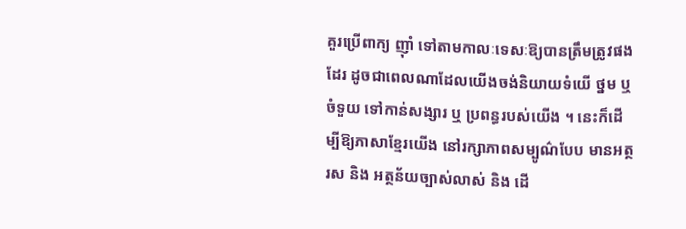គួរប្រើពាក្យ ញ៉ាំ ទៅតាមកាលៈទេសៈឱ្យបានត្រឹមត្រូវផងដែរ ដូចជាពេលណាដែលយើងចង់និយាយទំយើ ថ្នម ឬ ចំទួយ ទៅកាន់សង្សារ ឬ ប្រពន្ធរបស់យើង ។ នេះក៏ដើម្បីឱ្យភាសាខ្មែរយើង នៅរក្សាភាពសម្បូណ៌បែប មានអត្ថរស និង អត្ថន័យច្បាស់លាស់ និង ដើ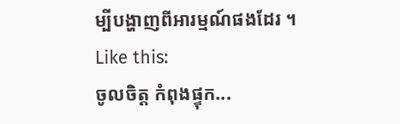ម្បីបង្ហាញពីអារម្មណ៍ផងដែរ ។
Like this:
ចូលចិត្ត កំពុងផ្ទុក...